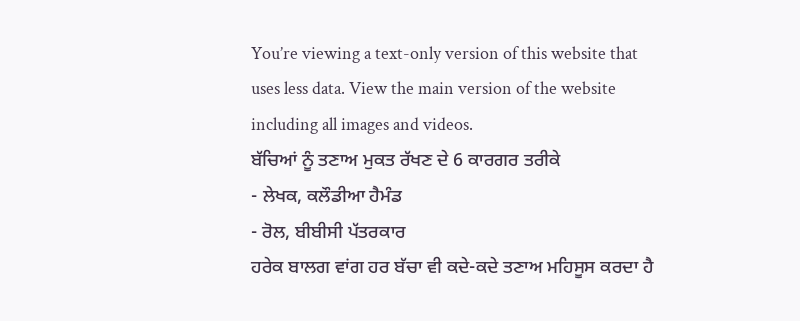You’re viewing a text-only version of this website that uses less data. View the main version of the website including all images and videos.
ਬੱਚਿਆਂ ਨੂੰ ਤਣਾਅ ਮੁਕਤ ਰੱਖਣ ਦੇ 6 ਕਾਰਗਰ ਤਰੀਕੇ
- ਲੇਖਕ, ਕਲੌਡੀਆ ਹੈਮੰਡ
- ਰੋਲ, ਬੀਬੀਸੀ ਪੱਤਰਕਾਰ
ਹਰੇਕ ਬਾਲਗ ਵਾਂਗ ਹਰ ਬੱਚਾ ਵੀ ਕਦੇ-ਕਦੇ ਤਣਾਅ ਮਹਿਸੂਸ ਕਰਦਾ ਹੈ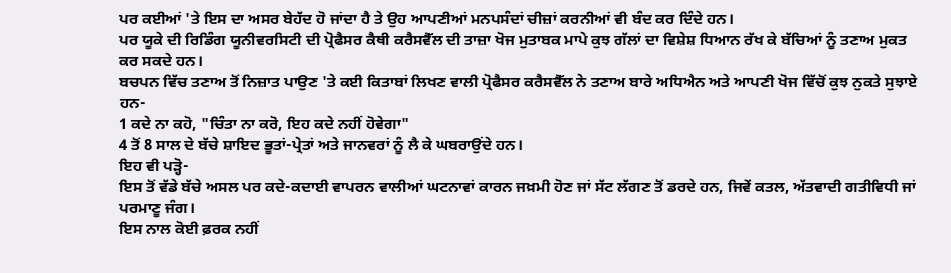ਪਰ ਕਈਆਂ 'ਤੇ ਇਸ ਦਾ ਅਸਰ ਬੇਹੱਦ ਹੋ ਜਾਂਦਾ ਹੈ ਤੇ ਉਹ ਆਪਣੀਆਂ ਮਨਪਸੰਦਾਂ ਚੀਜ਼ਾਂ ਕਰਨੀਆਂ ਵੀ ਬੰਦ ਕਰ ਦਿੰਦੇ ਹਨ।
ਪਰ ਯੂਕੇ ਦੀ ਰਿਡਿੰਗ ਯੂਨੀਵਰਸਿਟੀ ਦੀ ਪ੍ਰੋਫੈਸਰ ਕੈਥੀ ਕਰੈਸਵੈੱਲ ਦੀ ਤਾਜ਼ਾ ਖੋਜ ਮੁਤਾਬਕ ਮਾਪੇ ਕੁਝ ਗੱਲਾਂ ਦਾ ਵਿਸ਼ੇਸ਼ ਧਿਆਨ ਰੱਖ ਕੇ ਬੱਚਿਆਂ ਨੂੰ ਤਣਾਅ ਮੁਕਤ ਕਰ ਸਕਦੇ ਹਨ।
ਬਚਪਨ ਵਿੱਚ ਤਣਾਅ ਤੋਂ ਨਿਜ਼ਾਤ ਪਾਉਣ 'ਤੇ ਕਈ ਕਿਤਾਬਾਂ ਲਿਖਣ ਵਾਲੀ ਪ੍ਰੋਫੈਸਰ ਕਰੈਸਵੈੱਲ ਨੇ ਤਣਾਅ ਬਾਰੇ ਅਧਿਐਨ ਅਤੇ ਆਪਣੀ ਖੋਜ ਵਿੱਚੋਂ ਕੁਝ ਨੁਕਤੇ ਸੁਝਾਏ ਹਨ-
1 ਕਦੇ ਨਾ ਕਹੋ, "ਚਿੰਤਾ ਨਾ ਕਰੋ, ਇਹ ਕਦੇ ਨਹੀਂ ਹੋਵੇਗਾ"
4 ਤੋਂ 8 ਸਾਲ ਦੇ ਬੱਚੇ ਸ਼ਾਇਦ ਭੂਤਾਂ-ਪ੍ਰੇਤਾਂ ਅਤੇ ਜਾਨਵਰਾਂ ਨੂੰ ਲੈ ਕੇ ਘਬਰਾਉਂਦੇ ਹਨ।
ਇਹ ਵੀ ਪੜ੍ਹੋ-
ਇਸ ਤੋਂ ਵੱਡੇ ਬੱਚੇ ਅਸਲ ਪਰ ਕਦੇ-ਕਦਾਈ ਵਾਪਰਨ ਵਾਲੀਆਂ ਘਟਨਾਵਾਂ ਕਾਰਨ ਜਖ਼ਮੀ ਹੋਣ ਜਾਂ ਸੱਟ ਲੱਗਣ ਤੋਂ ਡਰਦੇ ਹਨ, ਜਿਵੇਂ ਕਤਲ, ਅੱਤਵਾਦੀ ਗਤੀਵਿਧੀ ਜਾਂ ਪਰਮਾਣੂ ਜੰਗ।
ਇਸ ਨਾਲ ਕੋਈ ਫ਼ਰਕ ਨਹੀਂ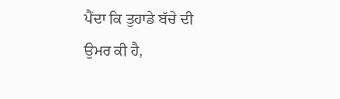ਪੈਂਦਾ ਕਿ ਤੁਹਾਡੇ ਬੱਚੇ ਦੀ ਉਮਰ ਕੀ ਹੈ,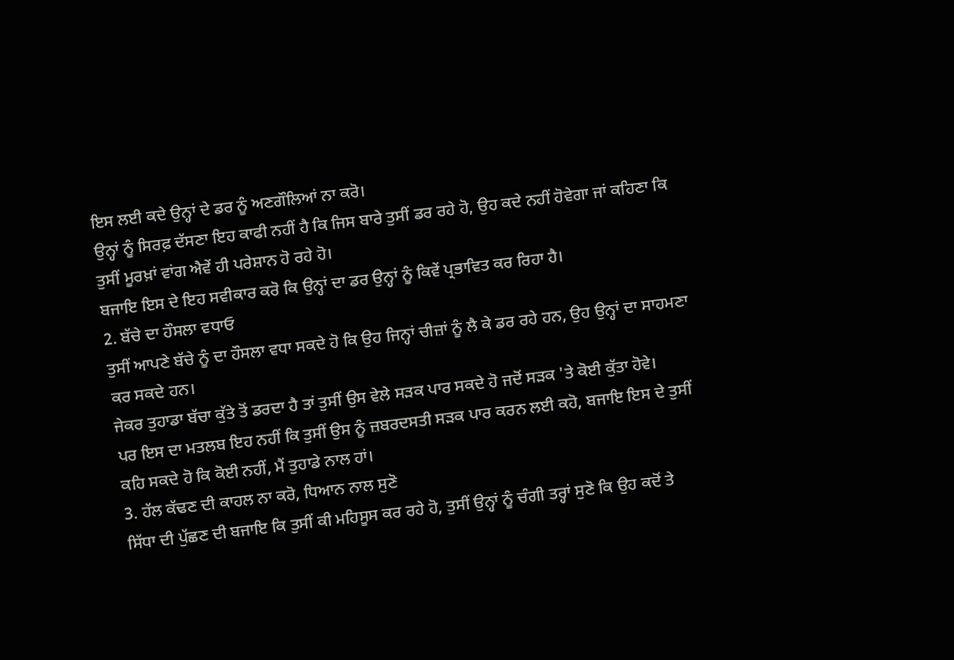ਇਸ ਲਈ ਕਦੇ ਉਨ੍ਹਾਂ ਦੇ ਡਰ ਨੂੰ ਅਣਗੌਲਿਆਂ ਨਾ ਕਰੋ।
ਉਨ੍ਹਾਂ ਨੂੰ ਸਿਰਫ਼ ਦੱਸਣਾ ਇਹ ਕਾਫੀ ਨਹੀਂ ਹੈ ਕਿ ਜਿਸ ਬਾਰੇ ਤੁਸੀਂ ਡਰ ਰਹੇ ਹੋ, ਉਹ ਕਦੇ ਨਹੀਂ ਹੋਵੇਗਾ ਜਾਂ ਕਹਿਣਾ ਕਿ ਤੁਸੀਂ ਮੂਰਖ਼ਾਂ ਵਾਂਗ ਐਵੇਂ ਹੀ ਪਰੇਸ਼ਾਨ ਹੋ ਰਹੇ ਹੋ।
ਬਜਾਇ ਇਸ ਦੇ ਇਹ ਸਵੀਕਾਰ ਕਰੋ ਕਿ ਉਨ੍ਹਾਂ ਦਾ ਡਰ ਉਨ੍ਹਾਂ ਨੂੰ ਕਿਵੇਂ ਪ੍ਰਭਾਵਿਤ ਕਰ ਰਿਹਾ ਹੈ।
2. ਬੱਚੇ ਦਾ ਹੌਸਲਾ ਵਧਾਓ
ਤੁਸੀਂ ਆਪਣੇ ਬੱਚੇ ਨੂੰ ਦਾ ਹੌਸਲਾ ਵਧਾ ਸਕਦੇ ਹੋ ਕਿ ਉਹ ਜਿਨ੍ਹਾਂ ਚੀਜ਼ਾਂ ਨੂੰ ਲੈ ਕੇ ਡਰ ਰਹੇ ਹਨ, ਉਹ ਉਨ੍ਹਾਂ ਦਾ ਸਾਹਮਣਾ ਕਰ ਸਕਦੇ ਹਨ।
ਜੇਕਰ ਤੁਹਾਡਾ ਬੱਚਾ ਕੁੱਤੇ ਤੋਂ ਡਰਦਾ ਹੈ ਤਾਂ ਤੁਸੀਂ ਉਸ ਵੇਲੇ ਸੜਕ ਪਾਰ ਸਕਦੇ ਹੋ ਜਦੋਂ ਸੜਕ 'ਤੇ ਕੋਈ ਕੁੱਤਾ ਹੋਵੇ।
ਪਰ ਇਸ ਦਾ ਮਤਲਬ ਇਹ ਨਹੀਂ ਕਿ ਤੁਸੀਂ ਉਸ ਨੂੰ ਜ਼ਬਰਦਸਤੀ ਸੜਕ ਪਾਰ ਕਰਨ ਲਈ ਕਹੋ, ਬਜਾਇ ਇਸ ਦੇ ਤੁਸੀਂ ਕਹਿ ਸਕਦੇ ਹੋ ਕਿ ਕੋਈ ਨਹੀਂ, ਮੈਂ ਤੁਹਾਡੇ ਨਾਲ ਹਾਂ।
3. ਹੱਲ ਕੱਢਣ ਦੀ ਕਾਹਲ ਨਾ ਕਰੋ, ਧਿਆਨ ਨਾਲ ਸੁਣੋ
ਸਿੱਧਾ ਦੀ ਪੁੱਛਣ ਦੀ ਬਜਾਇ ਕਿ ਤੁਸੀਂ ਕੀ ਮਹਿਸੂਸ ਕਰ ਰਹੇ ਹੋ, ਤੁਸੀਂ ਉਨ੍ਹਾਂ ਨੂੰ ਚੰਗੀ ਤਰ੍ਹਾਂ ਸੁਣੋ ਕਿ ਉਹ ਕਦੋਂ ਤੇ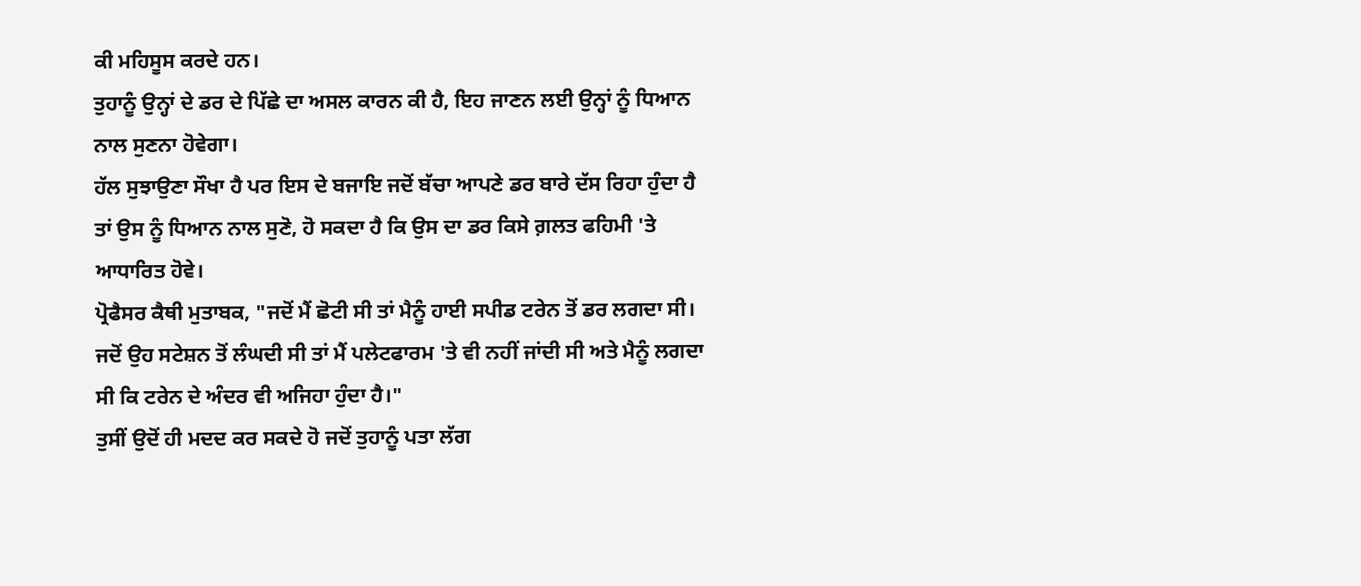ਕੀ ਮਹਿਸੂਸ ਕਰਦੇ ਹਨ।
ਤੁਹਾਨੂੰ ਉਨ੍ਹਾਂ ਦੇ ਡਰ ਦੇ ਪਿੱਛੇ ਦਾ ਅਸਲ ਕਾਰਨ ਕੀ ਹੈ, ਇਹ ਜਾਣਨ ਲਈ ਉਨ੍ਹਾਂ ਨੂੰ ਧਿਆਨ ਨਾਲ ਸੁਣਨਾ ਹੋਵੇਗਾ।
ਹੱਲ ਸੁਝਾਉਣਾ ਸੌਖਾ ਹੈ ਪਰ ਇਸ ਦੇ ਬਜਾਇ ਜਦੋਂ ਬੱਚਾ ਆਪਣੇ ਡਰ ਬਾਰੇ ਦੱਸ ਰਿਹਾ ਹੁੰਦਾ ਹੈ ਤਾਂ ਉਸ ਨੂੰ ਧਿਆਨ ਨਾਲ ਸੁਣੋ, ਹੋ ਸਕਦਾ ਹੈ ਕਿ ਉਸ ਦਾ ਡਰ ਕਿਸੇ ਗ਼ਲਤ ਫਹਿਮੀ 'ਤੇ ਆਧਾਰਿਤ ਹੋਵੇ।
ਪ੍ਰੋਫੈਸਰ ਕੈਥੀ ਮੁਤਾਬਕ, "ਜਦੋਂ ਮੈਂ ਛੋਟੀ ਸੀ ਤਾਂ ਮੈਨੂੰ ਹਾਈ ਸਪੀਡ ਟਰੇਨ ਤੋਂ ਡਰ ਲਗਦਾ ਸੀ। ਜਦੋਂ ਉਹ ਸਟੇਸ਼ਨ ਤੋਂ ਲੰਘਦੀ ਸੀ ਤਾਂ ਮੈਂ ਪਲੇਟਫਾਰਮ 'ਤੇ ਵੀ ਨਹੀਂ ਜਾਂਦੀ ਸੀ ਅਤੇ ਮੈਨੂੰ ਲਗਦਾ ਸੀ ਕਿ ਟਰੇਨ ਦੇ ਅੰਦਰ ਵੀ ਅਜਿਹਾ ਹੁੰਦਾ ਹੈ।"
ਤੁਸੀਂ ਉਦੋਂ ਹੀ ਮਦਦ ਕਰ ਸਕਦੇ ਹੋ ਜਦੋਂ ਤੁਹਾਨੂੰ ਪਤਾ ਲੱਗ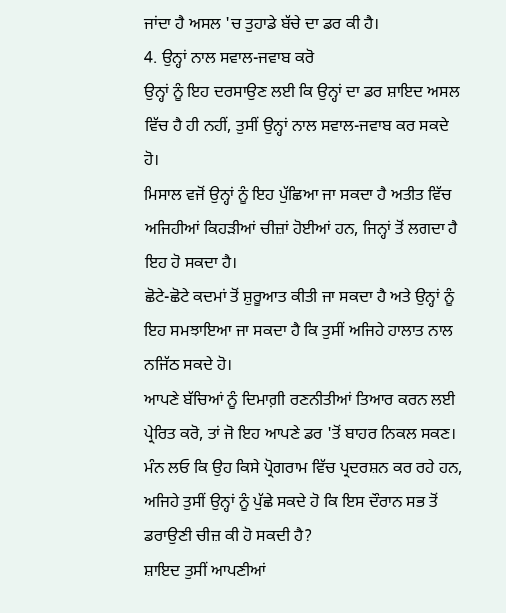ਜਾਂਦਾ ਹੈ ਅਸਲ 'ਚ ਤੁਹਾਡੇ ਬੱਚੇ ਦਾ ਡਰ ਕੀ ਹੈ।
4. ਉਨ੍ਹਾਂ ਨਾਲ ਸਵਾਲ-ਜਵਾਬ ਕਰੋ
ਉਨ੍ਹਾਂ ਨੂੰ ਇਹ ਦਰਸਾਉਣ ਲਈ ਕਿ ਉਨ੍ਹਾਂ ਦਾ ਡਰ ਸ਼ਾਇਦ ਅਸਲ ਵਿੱਚ ਹੈ ਹੀ ਨਹੀਂ, ਤੁਸੀਂ ਉਨ੍ਹਾਂ ਨਾਲ ਸਵਾਲ-ਜਵਾਬ ਕਰ ਸਕਦੇ ਹੋ।
ਮਿਸਾਲ ਵਜੋਂ ਉਨ੍ਹਾਂ ਨੂੰ ਇਹ ਪੁੱਛਿਆ ਜਾ ਸਕਦਾ ਹੈ ਅਤੀਤ ਵਿੱਚ ਅਜਿਹੀਆਂ ਕਿਹੜੀਆਂ ਚੀਜ਼ਾਂ ਹੋਈਆਂ ਹਨ, ਜਿਨ੍ਹਾਂ ਤੋਂ ਲਗਦਾ ਹੈ ਇਹ ਹੋ ਸਕਦਾ ਹੈ।
ਛੋਟੇ-ਛੋਟੇ ਕਦਮਾਂ ਤੋਂ ਸ਼ੁਰੂਆਤ ਕੀਤੀ ਜਾ ਸਕਦਾ ਹੈ ਅਤੇ ਉਨ੍ਹਾਂ ਨੂੰ ਇਹ ਸਮਝਾਇਆ ਜਾ ਸਕਦਾ ਹੈ ਕਿ ਤੁਸੀਂ ਅਜਿਹੇ ਹਾਲਾਤ ਨਾਲ ਨਜਿੱਠ ਸਕਦੇ ਹੋ।
ਆਪਣੇ ਬੱਚਿਆਂ ਨੂੰ ਦਿਮਾਗ਼ੀ ਰਣਨੀਤੀਆਂ ਤਿਆਰ ਕਰਨ ਲਈ ਪ੍ਰੇਰਿਤ ਕਰੋ, ਤਾਂ ਜੋ ਇਹ ਆਪਣੇ ਡਰ 'ਤੋਂ ਬਾਹਰ ਨਿਕਲ ਸਕਣ।
ਮੰਨ ਲਓ ਕਿ ਉਹ ਕਿਸੇ ਪ੍ਰੋਗਰਾਮ ਵਿੱਚ ਪ੍ਰਦਰਸ਼ਨ ਕਰ ਰਹੇ ਹਨ, ਅਜਿਹੇ ਤੁਸੀਂ ਉਨ੍ਹਾਂ ਨੂੰ ਪੁੱਛੇ ਸਕਦੇ ਹੋ ਕਿ ਇਸ ਦੌਰਾਨ ਸਭ ਤੋਂ ਡਰਾਉਣੀ ਚੀਜ਼ ਕੀ ਹੋ ਸਕਦੀ ਹੈ?
ਸ਼ਾਇਦ ਤੁਸੀਂ ਆਪਣੀਆਂ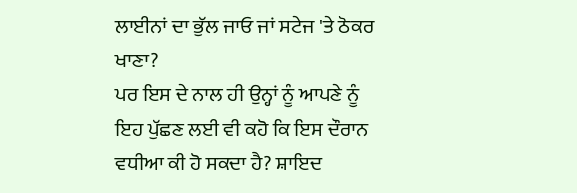ਲਾਈਨਾਂ ਦਾ ਭੁੱਲ ਜਾਓ ਜਾਂ ਸਟੇਜ 'ਤੇ ਠੋਕਰ ਖਾਣਾ?
ਪਰ ਇਸ ਦੇ ਨਾਲ ਹੀ ਉਨ੍ਹਾਂ ਨੂੰ ਆਪਣੇ ਨੂੰ ਇਹ ਪੁੱਛਣ ਲਈ ਵੀ ਕਹੋ ਕਿ ਇਸ ਦੌਰਾਨ ਵਧੀਆ ਕੀ ਹੋ ਸਕਦਾ ਹੈ? ਸ਼ਾਇਦ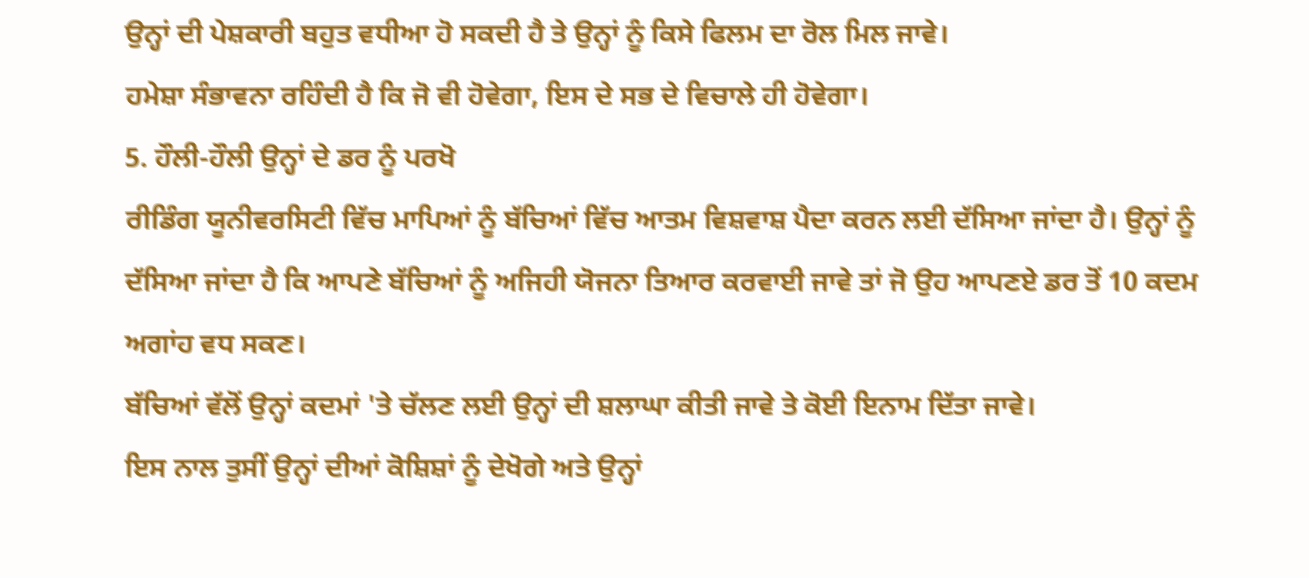ਉਨ੍ਹਾਂ ਦੀ ਪੇਸ਼ਕਾਰੀ ਬਹੁਤ ਵਧੀਆ ਹੋ ਸਕਦੀ ਹੈ ਤੇ ਉਨ੍ਹਾਂ ਨੂੰ ਕਿਸੇ ਫਿਲਮ ਦਾ ਰੋਲ ਮਿਲ ਜਾਵੇ।
ਹਮੇਸ਼ਾ ਸੰਭਾਵਨਾ ਰਹਿੰਦੀ ਹੈ ਕਿ ਜੋ ਵੀ ਹੋਵੇਗਾ, ਇਸ ਦੇ ਸਭ ਦੇ ਵਿਚਾਲੇ ਹੀ ਹੋਵੇਗਾ।
5. ਹੌਲੀ-ਹੌਲੀ ਉਨ੍ਹਾਂ ਦੇ ਡਰ ਨੂੰ ਪਰਖੋ
ਰੀਡਿੰਗ ਯੂਨੀਵਰਸਿਟੀ ਵਿੱਚ ਮਾਪਿਆਂ ਨੂੰ ਬੱਚਿਆਂ ਵਿੱਚ ਆਤਮ ਵਿਸ਼ਵਾਸ਼ ਪੈਦਾ ਕਰਨ ਲਈ ਦੱਸਿਆ ਜਾਂਦਾ ਹੈ। ਉਨ੍ਹਾਂ ਨੂੰ ਦੱਸਿਆ ਜਾਂਦਾ ਹੈ ਕਿ ਆਪਣੇ ਬੱਚਿਆਂ ਨੂੰ ਅਜਿਹੀ ਯੋਜਨਾ ਤਿਆਰ ਕਰਵਾਈ ਜਾਵੇ ਤਾਂ ਜੋ ਉਹ ਆਪਣਏ ਡਰ ਤੋਂ 10 ਕਦਮ ਅਗਾਂਹ ਵਧ ਸਕਣ।
ਬੱਚਿਆਂ ਵੱਲੋਂ ਉਨ੍ਹਾਂ ਕਦਮਾਂ 'ਤੇ ਚੱਲਣ ਲਈ ਉਨ੍ਹਾਂ ਦੀ ਸ਼ਲਾਘਾ ਕੀਤੀ ਜਾਵੇ ਤੇ ਕੋਈ ਇਨਾਮ ਦਿੱਤਾ ਜਾਵੇ।
ਇਸ ਨਾਲ ਤੁਸੀਂ ਉਨ੍ਹਾਂ ਦੀਆਂ ਕੋਸ਼ਿਸ਼ਾਂ ਨੂੰ ਦੇਖੋਗੇ ਅਤੇ ਉਨ੍ਹਾਂ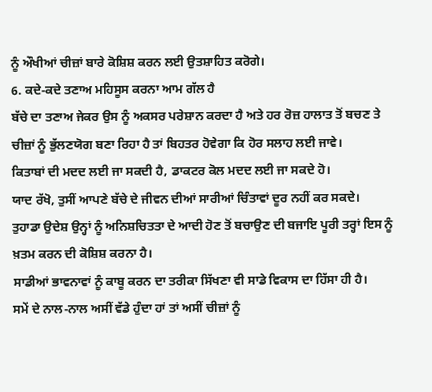ਨੂੰ ਔਖੀਆਂ ਚੀਜ਼ਾਂ ਬਾਰੇ ਕੋਸ਼ਿਸ਼ ਕਰਨ ਲਈ ਉਤਸ਼ਾਹਿਤ ਕਰੋਗੇ।
6. ਕਦੇ-ਕਦੇ ਤਣਾਅ ਮਹਿਸੂਸ ਕਰਨਾ ਆਮ ਗੱਲ ਹੈ
ਬੱਚੇ ਦਾ ਤਣਾਅ ਜੇਕਰ ਉਸ ਨੂੰ ਅਕਸਰ ਪਰੇਸ਼ਾਨ ਕਰਦਾ ਹੈ ਅਤੇ ਹਰ ਰੋਜ਼ ਹਾਲਾਤ ਤੋਂ ਬਚਣ ਤੇ ਚੀਜ਼ਾਂ ਨੂੰ ਭੁੱਲਣਯੋਗ ਬਣਾ ਰਿਹਾ ਹੈ ਤਾਂ ਬਿਹਤਰ ਹੋਵੇਗਾ ਕਿ ਹੋਰ ਸਲਾਹ ਲਈ ਜਾਵੇ।
ਕਿਤਾਬਾਂ ਦੀ ਮਦਦ ਲਈ ਜਾ ਸਕਦੀ ਹੈ, ਡਾਕਟਰ ਕੋਲ ਮਦਦ ਲਈ ਜਾ ਸਕਦੇ ਹੋ।
ਯਾਦ ਰੱਖੋ, ਤੁਸੀਂ ਆਪਣੇ ਬੱਚੇ ਦੇ ਜੀਵਨ ਦੀਆਂ ਸਾਰੀਆਂ ਚਿੰਤਾਵਾਂ ਦੂਰ ਨਹੀਂ ਕਰ ਸਕਦੇ।
ਤੁਹਾਡਾ ਉਦੇਸ਼ ਉਨ੍ਹਾਂ ਨੂੰ ਅਨਿਸ਼ਚਿਤਤਾ ਦੇ ਆਦੀ ਹੋਣ ਤੋਂ ਬਚਾਉਣ ਦੀ ਬਜਾਇ ਪੂਰੀ ਤਰ੍ਹਾਂ ਇਸ ਨੂੰ ਖ਼ਤਮ ਕਰਨ ਦੀ ਕੋਸ਼ਿਸ਼ ਕਰਨਾ ਹੈ।
ਸਾਡੀਆਂ ਭਾਵਨਾਵਾਂ ਨੂੰ ਕਾਬੂ ਕਰਨ ਦਾ ਤਰੀਕਾ ਸਿੱਖਣਾ ਵੀ ਸਾਡੇ ਵਿਕਾਸ ਦਾ ਹਿੱਸਾ ਹੀ ਹੈ।
ਸਮੇਂ ਦੇ ਨਾਲ-ਨਾਲ ਅਸੀਂ ਵੱਡੇ ਹੁੰਦਾ ਹਾਂ ਤਾਂ ਅਸੀਂ ਚੀਜ਼ਾਂ ਨੂੰ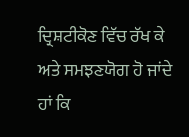ਦ੍ਰਿਸ਼ਟੀਕੋਣ ਵਿੱਚ ਰੱਖ ਕੇ ਅਤੇ ਸਮਝਣਯੋਗ ਹੋ ਜਾਂਦੇ ਹਾਂ ਕਿ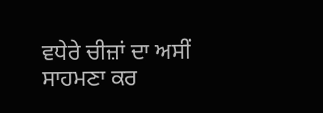ਵਧੇਰੇ ਚੀਜ਼ਾਂ ਦਾ ਅਸੀਂ ਸਾਹਮਣਾ ਕਰ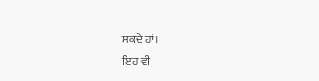ਸਕਦੇ ਹਾਂ।
ਇਹ ਵੀ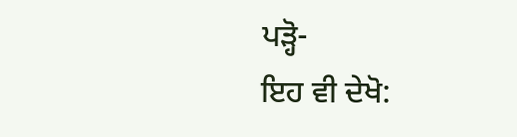ਪੜ੍ਹੋ-
ਇਹ ਵੀ ਦੇਖੋ: